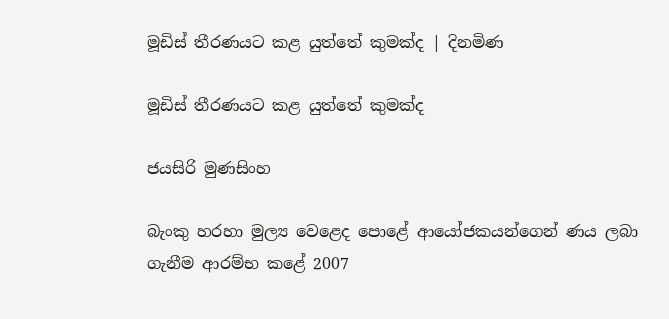මූඩිස් තීරණයට කළ යුත්තේ කුමක්ද | දිනමිණ

මූඩිස් තීරණයට කළ යුත්තේ කුමක්ද

ජයසිරි මුණසිංහ

බැංකු හරහා මුල්‍ය වෙළෙද පොළේ ආයෝජකයන්ගෙන් ණය ලබා ගැනීම ආරම්භ කළේ 2007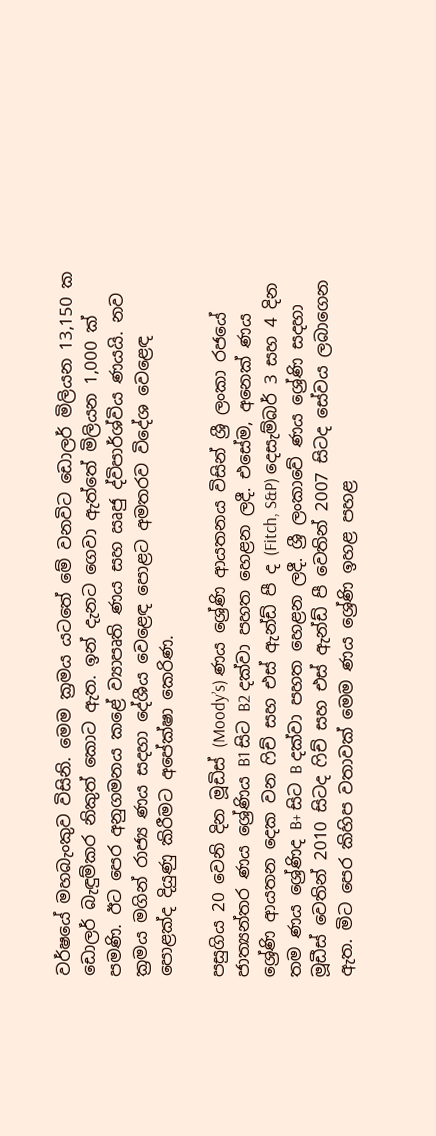වර්ෂයේ මහබැංකුව විසිනි. මෙම ක්‍රමය යටතේ මේ වනවිට ඩොලර් මිලියන 13,150 ක ඩොලර් බැඳුම්කර නිකුත් කොට ඇත. ඉන් දැනට ගෙවා ඇත්තේ මිලියන 1,000 ක් පමණි. ඊට පෙර අනුගමනය කළේ ව්‍යාපෘති ණය සහ ඍජු ද්විපාර්ශ්විය ණයයි. නව ක්‍රමය මගින් රාජ්‍ය ණය සදහා දේශීය වෙළෙඳ පොළට අමතරව විදේශ වෙළෙඳ පොළක්ද දියුණු කිරීමට අපේක්ෂා කෙරිණ.

පසුගිය 20 වෙනි දින මූඩිස් (Moody’s) ණය ශ්‍රේණි ආයතනය විසින් ශ්‍රී ලංකා රජයේ ජාත්‍යන්තර ණය ශ්‍රේණිය B1 සිට B2 දක්වා පහත හෙළන ලදී. එසේම, අනෙක් ණය ශ්‍රේණි ආයතන දෙක වන ෆිච් සහ එස් ඇන්ඩ් පී ද (Fitch, S&P) දෙසැම්බර් 3 සහ 4 දින තම ණය ශ්‍රේණිද B+ සිට B දක්වා පහත හෙළන ලදී. ශ්‍රී ලංකාවේ ණය ශ්‍රේණි සදහා මූඩීස් වෙතින් 2010 සිටද ෆිච් සහ එස් ඇන්ඩ් පී වෙතින් 2007 සිටද සේවය ලබාගෙන ඇත. මිට පෙර කිහිප වතාවක් මෙම ණය ශ්‍රේණි ඉහළ පහළ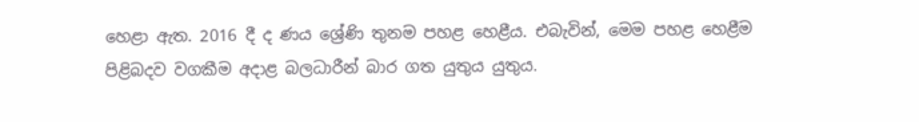හෙළා ඇත. 2016 දී ද ණය ශ්‍රේණි තුනම පහළ හෙළීය. එබැවින්, මෙම පහළ හෙළීම පිළිබදව වගකීම අදාළ බලධාරීන් බාර ගත යුතුය යුතුය.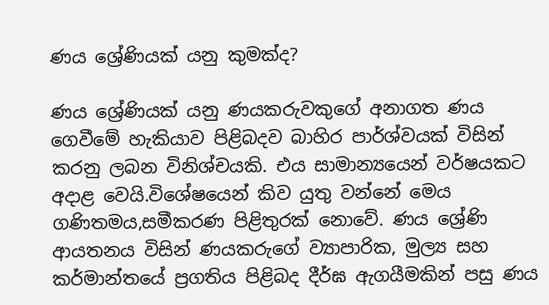ණය ශ්‍රේණියක් යනු කුමක්ද?

ණය ශ්‍රේණියක් යනු ණයකරුවකුගේ අනාගත ණය ගෙවීමේ හැකියාව පිළිබදව බාහිර පාර්ශ්වයක් විසින් කරනු ලබන විනිශ්චයකි. එය සාමාන්‍යයෙන් වර්ෂයකට අදාළ වෙයි.විශේෂයෙන් කිව යුතු වන්නේ මෙය ගණිතමය,සමීකරණ පිළිතුරක් නොවේ. ණය ශ්‍රේණි ආයතනය විසින් ණයකරුගේ ව්‍යාපාරික, මුල්‍ය සහ කර්මාන්තයේ ප්‍රගතිය පිළිබද දීර්ඝ ඇගයීමකින් පසු ණය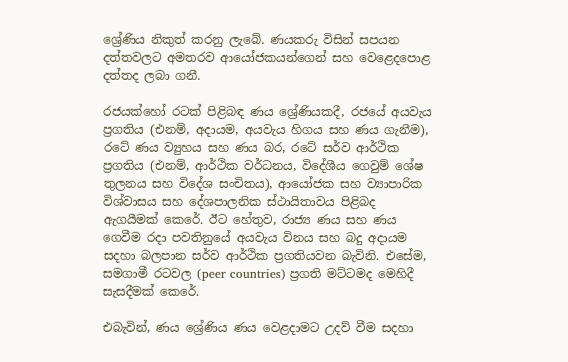ශ්‍රේණිය නිකුත් කරනු ලැබේ. ණයකරු විසින් සපයන දත්තවලට අමතරව ආයෝජකයන්ගෙන් සහ වෙළෙදපොළ දත්තද ලබා ගනී.

රජයක්හෝ රටක් පිළිබඳ ණය ශ්‍රේණියකදී, රජයේ අයවැය ප්‍රගතිය (එනම්, අදායම, අයවැය හිගය සහ ණය ගැනීම), රටේ ණය ව්‍යුහය සහ ණය බර, රටේ සර්ව ආර්ථික ප්‍රගතිය (එනම්, ආර්ථික වර්ධනය, විදේශීය ගෙවුම් ශේෂ තුලනය සහ විදේශ සංචිතය), ආයෝජක සහ ව්‍යාපාරික විශ්වාසය සහ දේශපාලනික ස්ථායිතාවය පිළිබද ඇගයීමක් කෙරේ. ඊට හේතුව, රාජ්‍ය ණය සහ ණය ගෙවීම රදා පවතිනුයේ අයවැය විනය සහ බදු අදායම සදහා බලපාන සර්ව ආර්ථික ප්‍රගතියවන බැවිනි. එසේම, සමගාමී රටවල (peer countries) ප්‍රගති මට්ටමද මෙහිදී සැසදීමක් කෙරේ.

එබැවින්, ණය ශ්‍රේණිය ණය වෙළදාමට උදව් වීම සදහා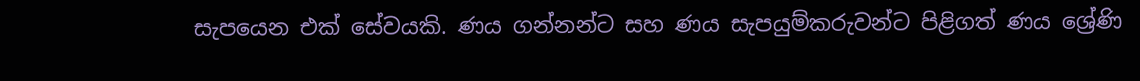සැපයෙන එක් සේවයකි. ණය ගන්නන්ට සහ ණය සැපයුම්කරුවන්ට පිළිගත් ණය ශ්‍රේණි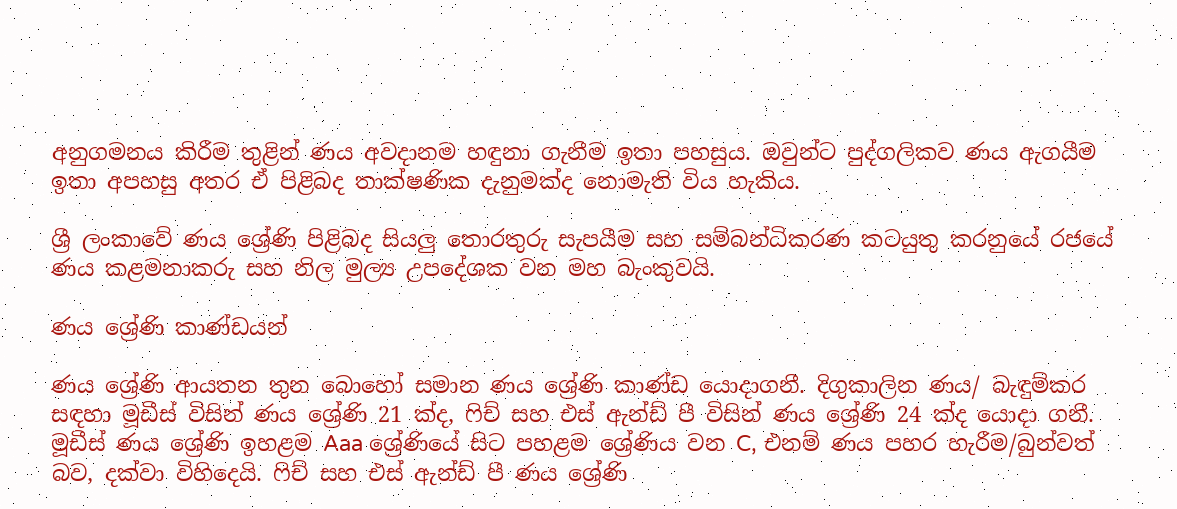අනුගමනය කිරීම තුළින් ණය අවදානම හඳුනා ගැනීම ඉතා පහසුය. ඔවුන්ට පුද්ගලිකව ණය ඇගයීම ඉතා අපහසු අතර ඒ පිළිබද තාක්ෂණික දැනුමක්ද නොමැති විය හැකිය.

ශ්‍රී ලංකාවේ ණය ශ්‍රේණි පිළිබද සියලු තොරතුරු සැපයීම සහ සම්බන්ධිකරණ කටයුතු කරනුයේ රජයේ ණය කළමනාකරු සහ නිල මුල්‍ය උපදේශක වන මහ බැංකුවයි.

ණය ශ්‍රේණි කාණ්ඩයන්

ණය ශ්‍රේණි ආයතන තුන බොහෝ සමාන ණය ශ්‍රේණි කාණ්ඩ යොදාගනී. දිගුකාලින ණය/ බැඳුම්කර සඳහා මූඩීස් විසින් ණය ශ්‍රේණි 21 ක්ද, ෆිච් සහ එස් ඇන්ඩ් පී විසින් ණය ශ්‍රේණි 24 ක්ද යොදා ගනී. මූඩීස් ණය ශ්‍රේණි ඉහළම Aaa ශ්‍රේණියේ සිට පහළම ශ්‍රේණිය වන C, එනම් ණය පහර හැරීම/බුන්වත් බව, දක්වා විහිදෙයි. ෆිච් සහ එස් ඇන්ඩ් පී ණය ශ්‍රේණි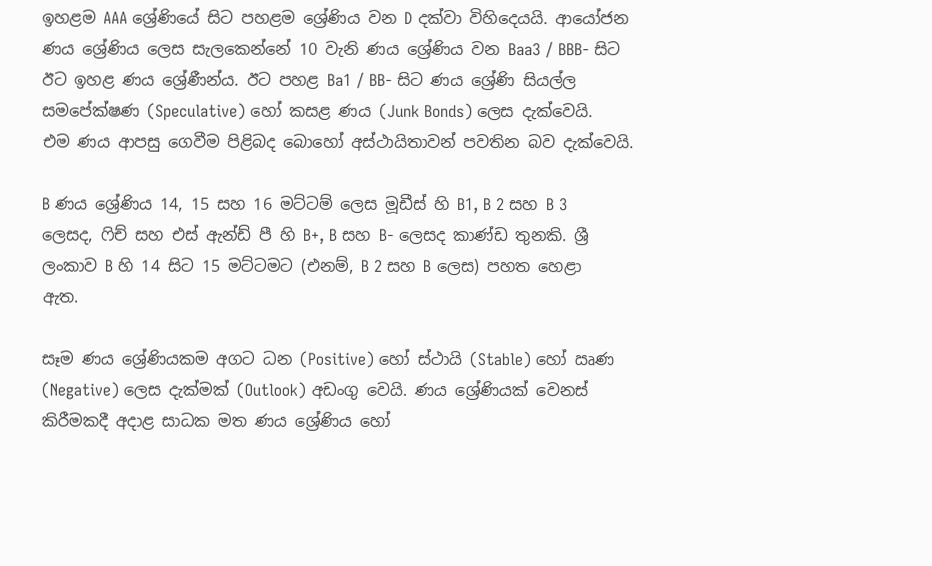ඉහළම AAA ශ්‍රේණියේ සිට පහළම ශ්‍රේණිය වන D දක්වා විහිදෙයයි. ආයෝජන ණය ශ්‍රේණිය ලෙස සැලකෙන්නේ 10 වැනි ණය ශ්‍රේණිය වන Baa3 / BBB- සිට ඊට ඉහළ ණය ශ්‍රේණීන්ය. ඊට පහළ Ba1 / BB- සිට ණය ශ්‍රේණි සියල්ල සමපේක්ෂණ (Speculative) හෝ කසළ ණය (Junk Bonds) ලෙස දැක්වෙයි. එම ණය ආපසු ගෙවීම පිළිබද බොහෝ අස්ථායිතාවන් පවතින බව දැක්වෙයි.

B ණය ශ්‍රේණිය 14, 15 සහ 16 මට්ටම් ලෙස මූඩීස් හි B1, B 2 සහ B 3 ලෙසද, ෆිච් සහ එස් ඇන්ඩ් පී හි B+, B සහ B- ලෙසද කාණ්ඩ තුනකි. ශ්‍රී ලංකාව B හි 14 සිට 15 මට්ටමට (එනම්, B 2 සහ B ලෙස) පහත හෙළා ඇත.

සෑම ණය ශ්‍රේණියකම අගට ධන (Positive) හෝ ස්ථායි (Stable) හෝ ඍණ (Negative) ලෙස දැක්මක් (Outlook) අඩංගු වෙයි. ණය ශ්‍රේණියක් වෙනස් කිරීමකදී අදාළ සාධක මත ණය ශ්‍රේණිය හෝ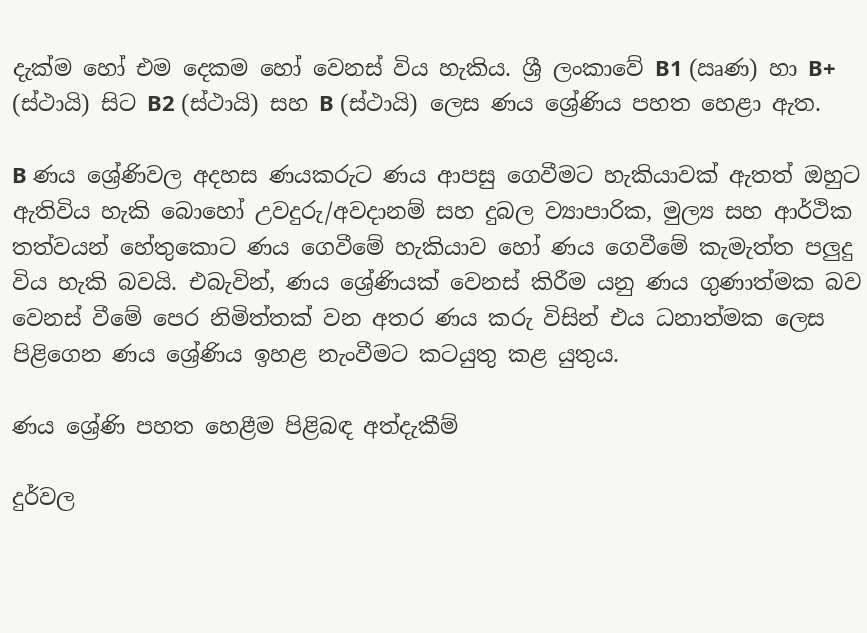දැක්ම හෝ එම දෙකම හෝ වෙනස් විය හැකිය. ශ්‍රී ලංකාවේ B1 (ඍණ) හා B+ (ස්ථායි) සිට B2 (ස්ථායි) සහ B (ස්ථායි) ලෙස ණය ශ්‍රේණිය පහත හෙළා ඇත.

B ණය ශ්‍රේණිවල අදහස ණයකරුට ණය ආපසු ගෙවීමට හැකියාවක් ඇතත් ඔහුට ඇතිවිය හැකි බොහෝ උවදුරු/අවදානම් සහ දුබල ව්‍යාපාරික, මුල්‍ය සහ ආර්ථික තත්වයන් හේතුකොට ණය ගෙවීමේ හැකියාව හෝ ණය ගෙවීමේ කැමැත්ත පලුදු විය හැකි බවයි. එබැවින්, ණය ශ්‍රේණියක් වෙනස් කිරීම යනු ණය ගුණාත්මක බව වෙනස් වීමේ පෙර නිමිත්තක් වන අතර ණය කරු විසින් එය ධනාත්මක ලෙස පිළිගෙන ණය ශ්‍රේණිය ඉහළ නැංවීමට කටයුතු කළ යුතුය.

ණය ශ්‍රේණි පහත හෙළීම පිළිබඳ අත්දැකීම්

දුර්වල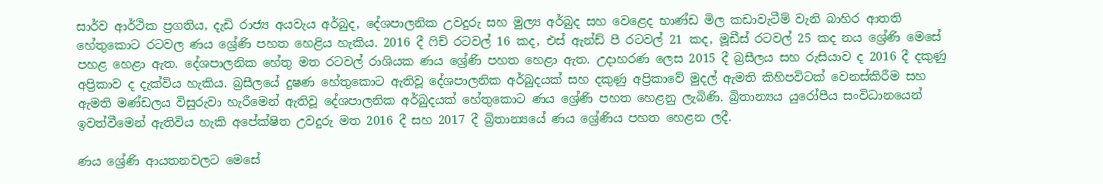සාර්ව ආර්ථික ප්‍රගතිය, දැඩි රාජ්‍ය අයවැය අර්බුද, දේශපාලනික උවදුරු සහ මුල්‍ය අර්බුද සහ වෙළෙද භාණ්ඩ මිල කඩාවැටීම් වැනි බාහිර ආතති හේතුකොට රටවල ණය ශ්‍රේණි පහත හෙළිය හැකිය. 2016 දී ෆිච් රටවල් 16 කද, එස් ඇන්ඩ් පී රටවල් 21 කද, මූඩීස් රටවල් 25 කද නය ශ්‍රේණි මෙසේ පහළ හෙළා ඇත. දේශපාලනික හේතු මත රටවල් රාශියක ණය ශ්‍රේණි පහත හෙළා ඇත. උදාහරණ ලෙස 2015 දී බ්‍රසීලය සහ රුසියාව ද 2016 දී දකුණු අප්‍රිකාව ද දැක්විය හැකිය. බ්‍රසීලයේ දුෂණ හේතුකොට ඇතිවූ දේශපාලනික අර්බුදයක් සහ දකුණු අප්‍රිකාවේ මුදල් ඇමති කිහිපවිටක් වෙනස්කිරීම සහ ඇමති මණ්ඩලය විසුරුවා හැරීමෙන් ඇතිවූ දේශපාලනික අර්බුදයක් හේතුකොට ණය ශ්‍රේණි පහත හෙළනු ලැබිණි. බ්‍රිතාන්‍යය යුරෝපීය සංවිධානයෙන් ඉවත්වීමෙන් ඇතිවිය හැකි අපේක්ෂිත උවදුරු මත 2016 දී සහ 2017 දී බ්‍රිතාන්‍යයේ ණය ශ්‍රේණිය පහත හෙළන ලදී.

ණය ශ්‍රේණි ආයතනවලට මෙසේ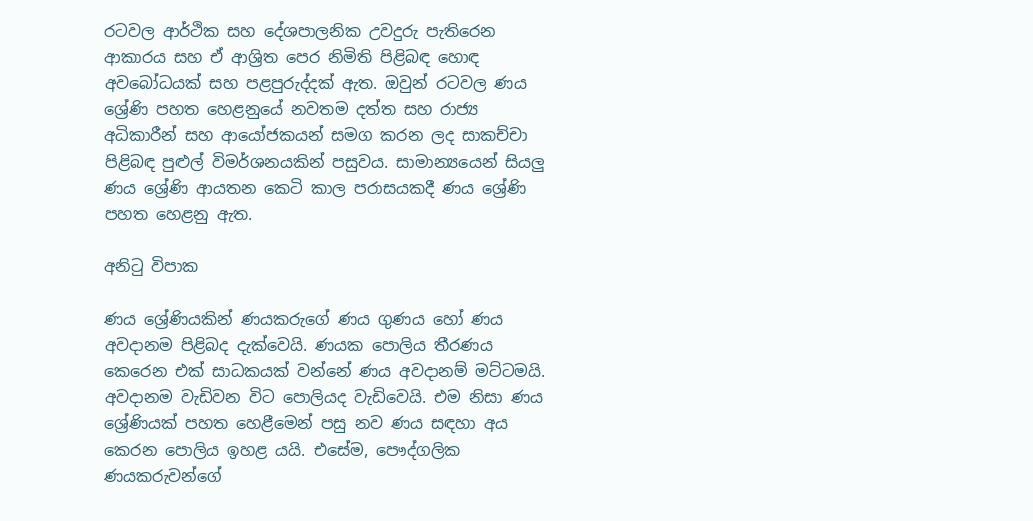රටවල ආර්ථික සහ දේශපාලනික උවදුරු පැතිරෙන ආකාරය සහ ඒ ආශ්‍රිත පෙර නිමිති පිළිබඳ හොඳ අවබෝධයක් සහ පළපුරුද්දක් ඇත. ඔවුන් රටවල ණය ශ්‍රේණි පහත හෙළනුයේ නවතම දත්ත සහ රාජ්‍ය අධිකාරීන් සහ ආයෝජකයන් සමග කරන ලද සාකච්චා පිළිබඳ පුළුල් විමර්ශනයකින් පසුවය. සාමාන්‍යයෙන් සියලු ණය ශ්‍රේණි ආයතන කෙටි කාල පරාසයකදී ණය ශ්‍රේණි පහත හෙළනු ඇත.

අනිටු විපාක

ණය ශ්‍රේණියකින් ණයකරුගේ ණය ගුණය හෝ ණය අවදානම පිළිබද දැක්වෙයි. ණයක පොලිය තීරණය කෙරෙන එක් සාධකයක් වන්නේ ණය අවදානම් මට්ටමයි. අවදානම වැඩිවන විට පොලියද වැඩිවෙයි. එම නිසා ණය ශ්‍රේණියක් පහත හෙළීමෙන් පසු නව ණය සඳහා අය කෙරන පොලිය ඉහළ යයි. එසේම, පෞද්ගලික ණයකරුවන්ගේ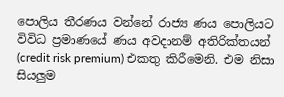පොලිය තීරණය වන්නේ රාජ්‍ය ණය පොලියට විවිධ ප්‍රමාණයේ ණය අවදානම් අතිරික්තයන් (credit risk premium) එකතු කිරීමෙනි. එම නිසා සියලුම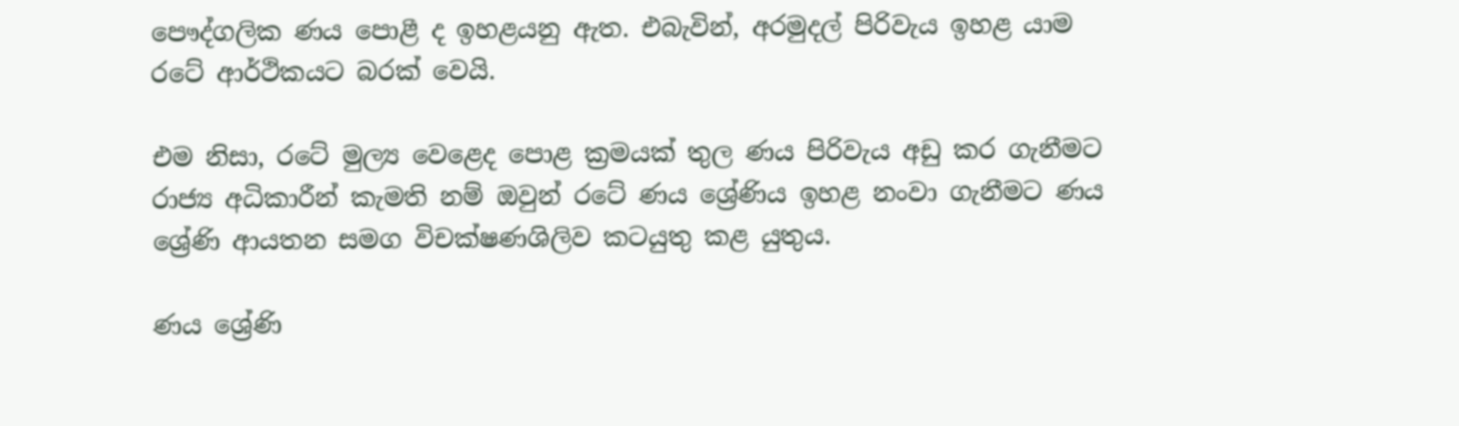පෞද්ගලික ණය පොළී ද ඉහළයනු ඇත. එබැවින්, අරමුදල් පිරිවැය ඉහළ යාම රටේ ආර්ථිකයට බරක් වෙයි.

එම නිසා, රටේ මුල්‍ය වෙළෙද පොළ ක්‍රමයක් තුල ණය පිරිවැය අඩු කර ගැනීමට රාජ්‍ය අධිකාරීන් කැමති නම් ඔවුන් රටේ ණය ශ්‍රේණිය ඉහළ නංවා ගැනීමට ණය ශ්‍රේණි ආයතන සමග විචක්ෂණශිලිව කටයුතු කළ යුතුය.

ණය ශ්‍රේණි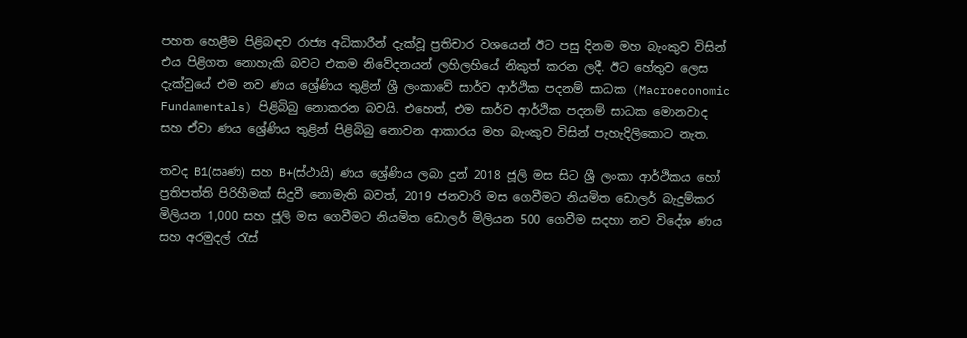පහත හෙළීම පිළිබඳව රාජ්‍ය අධිකාරීන් දැක්වූ ප්‍රතිචාර වශයෙන් ඊට පසු දිනම මහ බැංකුව විසින් එය පිළිගත නොහැකි බවට එකම නිවේදනයන් ලහිලහියේ නිකුත් කරන ලදී. ඊට හේතුව ලෙස දැක්වුයේ එම නව ණය ශ්‍රේණිය තුළින් ශ්‍රී ලංකාවේ සාර්ව ආර්ථික පදනම් සාධක (Macroeconomic Fundamentals) පිළිබිබු නොකරන බවයි. එහෙත්, එම සාර්ව ආර්ථික පදනම් සාධක මොනවාද සහ ඒවා ණය ශ්‍රේණිය තුළින් පිළිබිබු නොවන ආකාරය මහ බැංකුව විසින් පැහැදිලිකොට නැත.

තවද B1(ඍණ) සහ B+(ස්ථායි) ණය ශ්‍රේණිය ලබා දුන් 2018 ජූලි මස සිට ශ්‍රී ලංකා ආර්ථිකය හෝ ප්‍රතිපත්ති පිරිහීමක් සිදුවී නොමැති බවත්, 2019 ජනවාරි මස ගෙවීමට නියමිත ඩොලර් බැදුම්කර මිලියන 1,000 සහ ජූලි මස ගෙවීමට නියමිත ඩොලර් මිලියන 500 ගෙවීම සදහා නව විදේශ ණය සහ අරමුදල් රැස්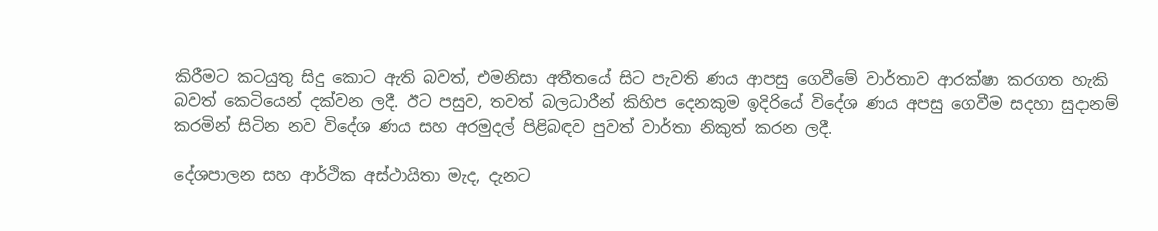කිරීමට කටයුතු සිදු කොට ඇති බවත්, එමනිසා අතීතයේ සිට පැවති ණය ආපසු ගෙවීමේ වාර්තාව ආරක්ෂා කරගත හැකි බවත් කෙටියෙන් දක්වන ලදී. ඊට පසුව, තවත් බලධාරීන් කිහිප දෙනකුම ඉදිරියේ විදේශ ණය අපසු ගෙවීම සදහා සුදානම් කරමින් සිටින නව විදේශ ණය සහ අරමුදල් පිළිබඳව පුවත් වාර්තා නිකුත් කරන ලදී.

දේශපාලන සහ ආර්ථික අස්ථායිතා මැද, දැනට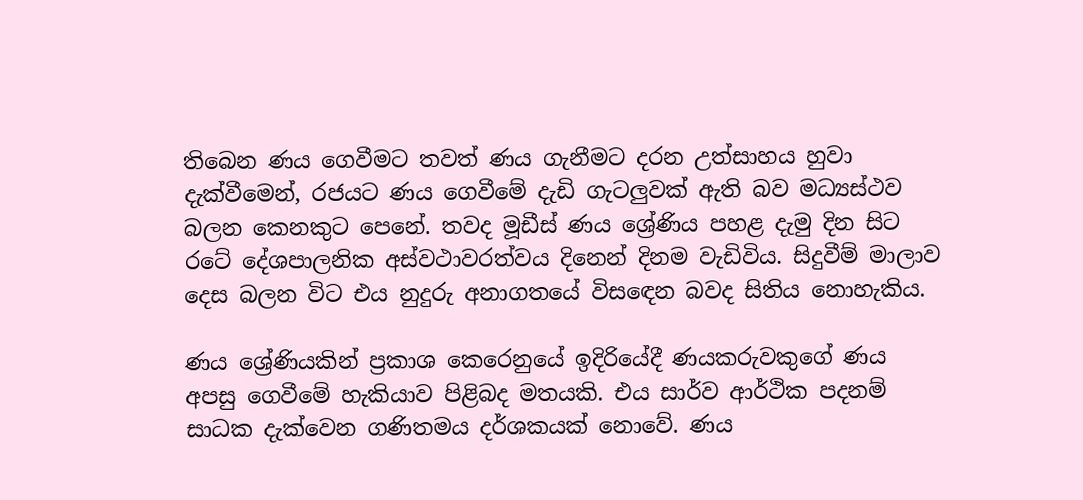තිබෙන ණය ගෙවීමට තවත් ණය ගැනීමට දරන උත්සාහය හුවා දැක්වීමෙන්, රජයට ණය ගෙවීමේ දැඩි ගැටලුවක් ඇති බව මධ්‍යස්ථව බලන කෙනකුට පෙනේ. තවද මූඩීස් ණය ශ්‍රේණිය පහළ දැමු දින සිට රටේ දේශපාලනික අස්වථාවරත්වය දිනෙන් දිනම වැඩිවිය. සිදුවීම් මාලාව දෙස බලන විට එය නුදුරු අනාගතයේ විසඳෙන බවද සිතිය නොහැකිය.

ණය ශ්‍රේණියකින් ප්‍රකාශ කෙරෙනුයේ ඉදිරියේදී ණයකරුවකුගේ ණය අපසු ගෙවීමේ හැකියාව පිළිබද මතයකි. එය සාර්ව ආර්ථික පදනම් සාධක දැක්වෙන ගණිතමය දර්ශකයක් නොවේ. ණය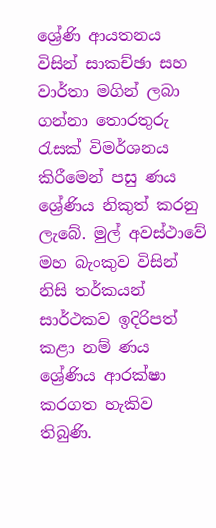ශ්‍රේණි ආයතනය විසින් සාකච්ඡා සහ වාර්තා මගින් ලබා ගන්නා තොරතුරු රැසක් විමර්ශනය කිරීමෙන් පසු ණය ශ්‍රේණිය නිකුත් කරනු ලැබේ. මුල් අවස්ථාවේ මහ බැංකුව විසින් නිසි තර්කයන් සාර්ථකව ඉදිරිපත් කළා නම් ණය ශ්‍රේණිය ආරක්ෂා කරගත හැකිව තිබුණි.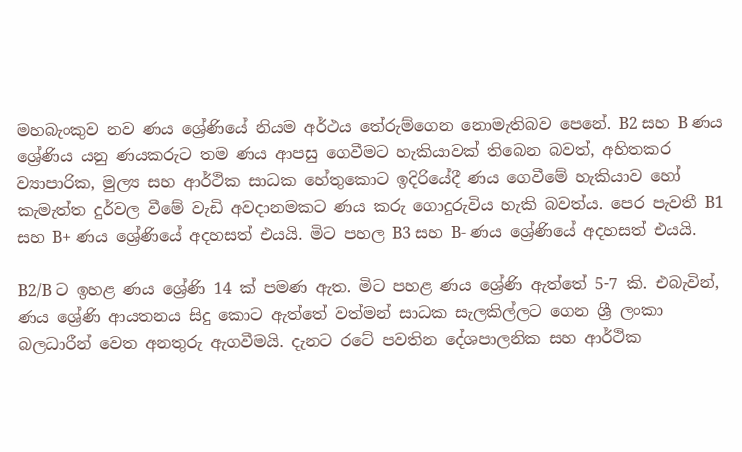මහබැංකුව නව ණය ශ්‍රේණියේ නියම අර්ථය තේරුම්ගෙන නොමැතිබව පෙනේ. B2 සහ B ණය ශ්‍රේණිය යනු ණයකරුට තම ණය ආපසු ගෙවීමට හැකියාවක් තිබෙන බවත්, අහිතකර ව්‍යාපාරික, මුල්‍ය සහ ආර්ථික සාධක හේතුකොට ඉදිරියේදී ණය ගෙවීමේ හැකියාව හෝ කැමැත්ත දුර්වල වීමේ වැඩි අවදානමකට ණය කරු ගොදුරුවිය හැකි බවත්ය. පෙර පැවතී B1 සහ B+ ණය ශ්‍රේණියේ අදහසත් එයයි. මිට පහල B3 සහ B- ණය ශ්‍රේණියේ අදහසත් එයයි.

B2/B ට ඉහළ ණය ශ්‍රේණි 14 ක් පමණ ඇත. මිට පහළ ණය ශ්‍රේණි ඇත්තේ 5-7 කි. එබැවින්, ණය ශ්‍රේණි ආයතනය සිදු කොට ඇත්තේ වත්මන් සාධක සැලකිල්ලට ගෙන ශ්‍රී ලංකා බලධාරීන් වෙත අනතුරු ඇගවීමයි. දැනට රටේ පවතින දේශපාලනික සහ ආර්ථික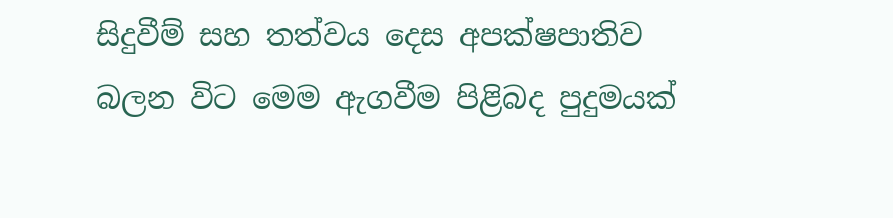සිදුවීම් සහ තත්වය දෙස අපක්ෂපාතිව බලන විට මෙම ඇගවීම පිළිබද පුදුමයක්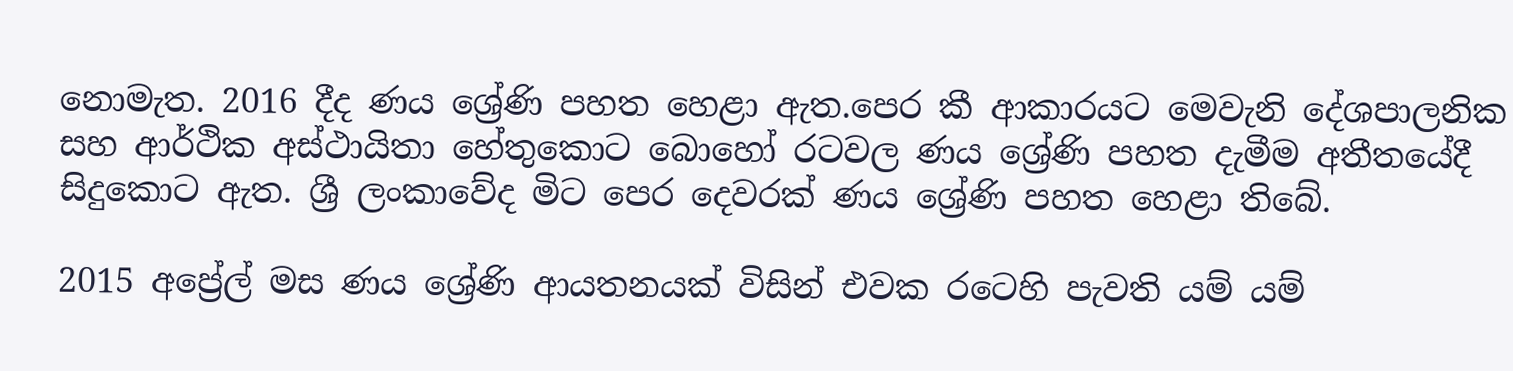නොමැත. 2016 දීද ණය ශ්‍රේණි පහත හෙළා ඇත.පෙර කී ආකාරයට මෙවැනි දේශපාලනික සහ ආර්ථික අස්ථායිතා හේතුකොට බොහෝ රටවල ණය ශ්‍රේණි පහත දැමීම අතීතයේදී සිදුකොට ඇත. ශ්‍රී ලංකාවේද මිට පෙර දෙවරක් ණය ශ්‍රේණි පහත හෙළා තිබේ.

2015 අප්‍රේල් මස ණය ශ්‍රේණි ආයතනයක් විසින් එවක රටෙහි පැවති යම් යම්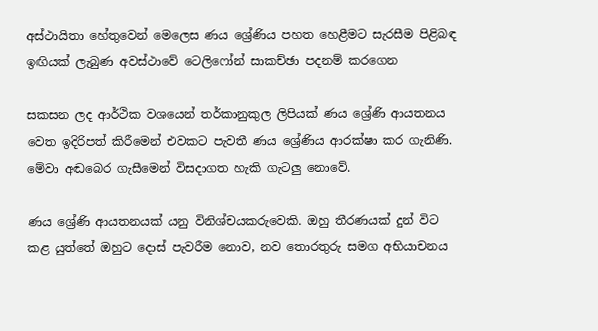අස්ථායිතා හේතුවෙන් මෙලෙස ණය ශ්‍රේණිය පහත හෙළීමට සැරසීම පිළිබඳ ඉඟියක් ලැබුණ අවස්ථාවේ ටෙලිෆෝන් සාකච්ඡා පදනම් කරගෙන

සකසන ලද ආර්ථික වශයෙන් තර්කානුකුල ලිපියක් ණය ශ්‍රේණි ආයතනය වෙත ඉදිරිපත් කිරීමෙන් එවකට පැවතී ණය ශ්‍රේණිය ආරක්ෂා කර ගැනිණි. මේවා අඬබෙර ගැසීමෙන් විසදාගත හැකි ගැටලු නොවේ.

ණය ශ්‍රේණි ආයතනයක් යනු විනිශ්චයකරුවෙකි. ඔහු තීරණයක් දුන් විට කළ යුත්තේ ඔහුට දොස් පැවරීම නොව, නව තොරතුරු සමග අභියාචනය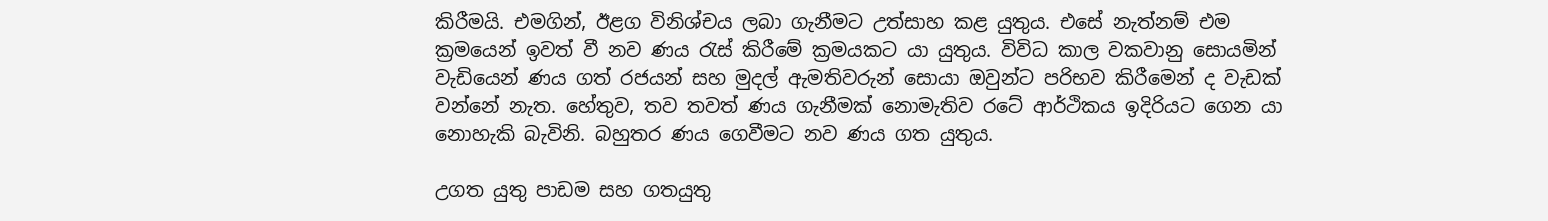කිරීමයි. එමගින්, ඊළග විනිශ්චය ලබා ගැනීමට උත්සාහ කළ යුතුය. එසේ නැත්නම් එම ක්‍රමයෙන් ඉවත් වී නව ණය රැස් කිරීමේ ක්‍රමයකට යා යුතුය. විවිධ කාල වකවානු සොයමින් වැඩියෙන් ණය ගත් රජයන් සහ මුදල් ඇමතිවරුන් සොයා ඔවුන්ට පරිභව කිරීමෙන් ද වැඩක් වන්නේ නැත. හේතුව, තව තවත් ණය ගැනීමක් නොමැතිව රටේ ආර්ථිකය ඉදිරියට ගෙන යා නොහැකි බැවිනි. බහුතර ණය ගෙවීමට නව ණය ගත යුතුය.

උගත යුතු පාඩම සහ ගතයුතු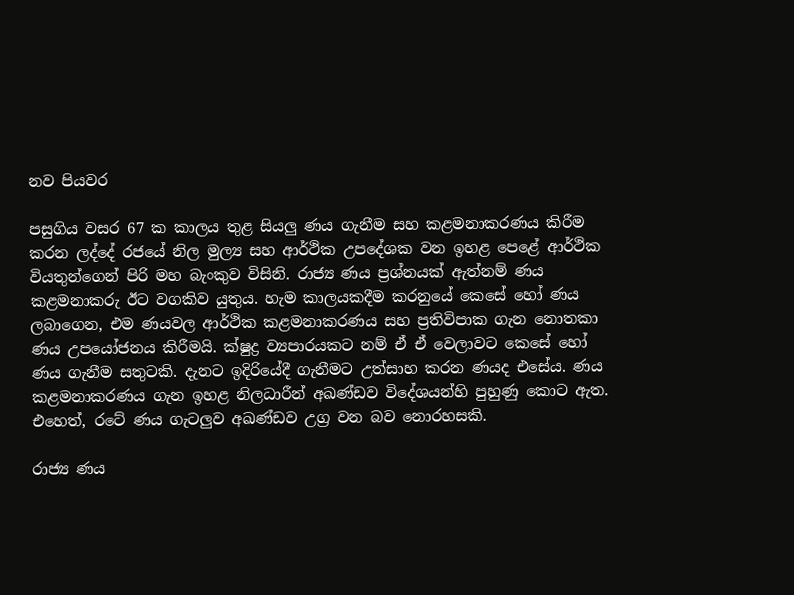නව පියවර

පසුගිය වසර 67 ක කාලය තුළ සියලු ණය ගැනීම සහ කළමනාකරණය කිරීම කරන ලද්දේ රජයේ නිල මුල්‍ය සහ ආර්ථික උපදේශක වන ඉහළ පෙළේ ආර්ථික වියතුන්ගෙන් පිරි මහ බැංකුව විසිනි. රාජ්‍ය ණය ප්‍රශ්නයක් ඇත්නම් ණය කළමනාකරු ඊට වගකිව යුතුය. හැම කාලයකදීම කරනුයේ කෙසේ හෝ ණය ලබාගෙන, එම ණයවල ආර්ථික කළමනාකරණය සහ ප්‍රතිවිපාක ගැන නොතකා ණය උපයෝජනය කිරීමයි. ක්ෂුද්‍ර ව්‍යපාරයකට නම් ඒ ඒ වෙලාවට කෙසේ හෝ ණය ගැනීම සතුටකි. දැනට ඉදිරියේදී ගැනීමට උත්සාහ කරන ණයද එසේය. ණය කළමනාකරණය ගැන ඉහළ නිලධාරීන් අඛණ්ඩව විදේශයන්හි පුහුණු කොට ඇත. එහෙත්, රටේ ණය ගැටලුව අඛණ්ඩව උග්‍ර වන බව නොරහසකි.

රාජ්‍ය ණය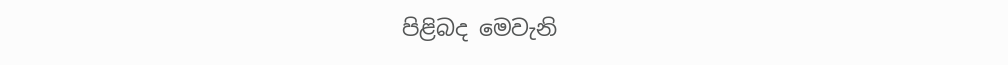පිළිබද මෙවැනි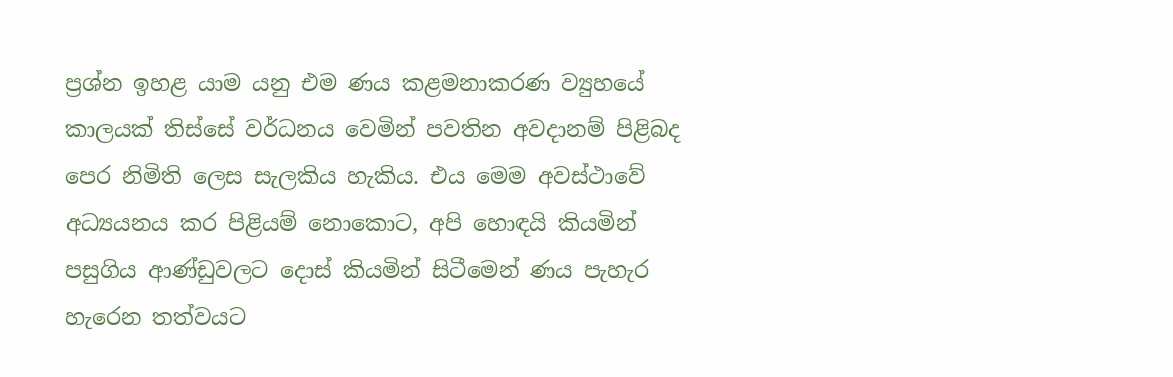ප්‍රශ්න ඉහළ යාම යනු එම ණය කළමනාකරණ ව්‍යුහයේ කාලයක් තිස්සේ වර්ධනය වෙමින් පවතින අවදානම් පිළිබද පෙර නිමිති ලෙස සැලකිය හැකිය. එය මෙම අවස්ථාවේ අධ්‍යයනය කර පිළියම් නොකොට, අපි හොඳයි කියමින් පසුගිය ආණ්ඩුවලට දොස් කියමින් සිටීමෙන් ණය පැහැර හැරෙන තත්වයට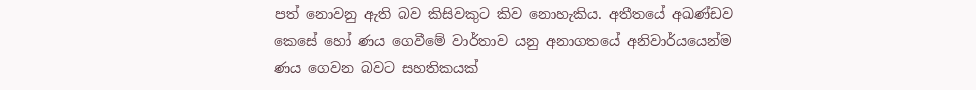පත් නොවනු ඇති බව කිසිවකුට කිව නොහැකිය. අතීතයේ අඛණ්ඩව කෙසේ හෝ ණය ගෙවීමේ වාර්තාව යනු අනාගතයේ අනිවාර්යයෙන්ම ණය ගෙවන බවට සහතිකයක්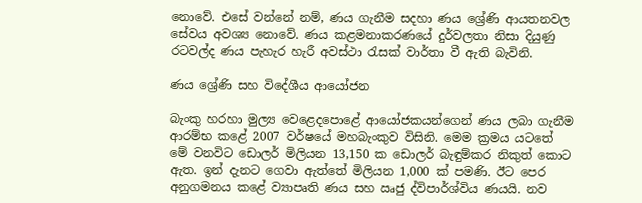නොවේ. එසේ වන්නේ නම්, ණය ගැනීම සදහා ණය ශ්‍රේණි ආයතනවල සේවය අවශ්‍ය නොවේ. ණය කළමනාකරණයේ දුර්වලතා නිසා දියුණු රටවල්ද ණය පැහැර හැරී අවස්ථා රැසක් වාර්තා වී ඇති බැවිනි.

ණය ශ්‍රේණි සහ විදේශීය ආයෝජන

බැංකු හරහා මුල්‍ය වෙළෙදපොළේ ආයෝජකයන්ගෙන් ණය ලබා ගැනීම ආරම්භ කළේ 2007 වර්ෂයේ මහබැංකුව විසිනි. මෙම ක්‍රමය යටතේ මේ වනවිට ඩොලර් මිලියන 13,150 ක ඩොලර් බැඳුම්කර නිකුත් කොට ඇත. ඉන් දැනට ගෙවා ඇත්තේ මිලියන 1,000 ක් පමණි. ඊට පෙර අනුගමනය කළේ ව්‍යාපෘති ණය සහ ඍජු ද්විපාර්ශ්විය ණයයි. නව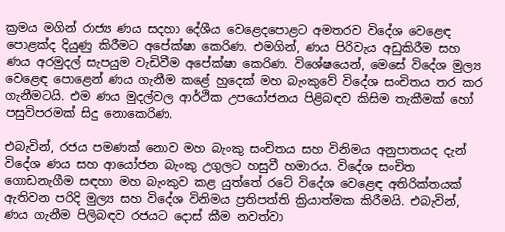ක්‍රමය මගින් රාජ්‍ය ණය සදහා දේශීය වෙළෙදපොළට අමතරව විදේශ වෙළෙඳ පොළක්ද දියුණු කිරීමට අපේක්ෂා කෙරිණ. එමගින්, ණය පිරිවැය අඩුකිරීම සහ ණය අරමුදල් සැපයුම වැඩිවීම අපේක්ෂා කෙරිණ. විශේෂයෙන්, මෙසේ විදේශ මුල්‍ය වෙළෙඳ පොළෙන් ණය ගැනීම කළේ හුදෙක් මහ බැංකුවේ විදේශ සංචිතය තර කර ගැනීමටයි. එම ණය මුදල්වල ආර්ථික උපයෝජනය පිළිබඳව කිසිම තැකීමක් හෝ පසුවිපරමක් සිදු නොකෙරිණ.

එබැවින්, රජය පමණක් නොව මහ බැංකු සංචිතය සහ විනිමය අනුපාතයද දැන් විදේශ ණය සහ ආයෝජන බැංකු උගුලට හසුවී හමාරය. විදේශ සංචිත ගොඩනැගීම සඳහා මහ බැංකුව කළ යුත්තේ රටේ විදේශ වෙළෙඳ අතිරික්තයක් ඇතිවන පරිදි මුල්‍ය සහ විදේශ විනිමය ප්‍රතිපත්ති ක්‍රියාත්මක කිරීමයි. එබැවින්, ණය ගැනීම පිලිබඳව රජයට දොස් කීම නවත්වා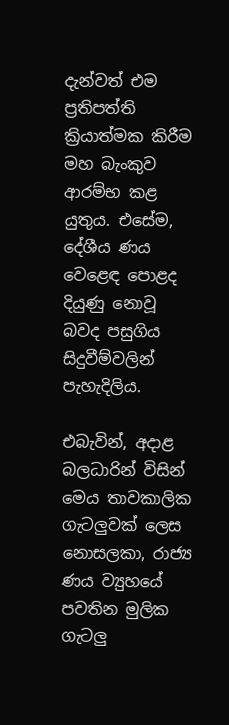දැන්වත් එම ප්‍රතිපත්ති ක්‍රියාත්මක කිරීම මහ බැංකුව ආරම්භ කළ යුතුය. එසේම, දේශීය ණය වෙළෙඳ පොළද දියුණු නොවූ බවද පසුගිය සිදුවීම්වලින් පැහැදිලිය.

එබැවින්, අදාළ බලධාරින් විසින් මෙය තාවකාලික ගැටලුවක් ලෙස නොසලකා, රාජ්‍ය ණය ව්‍යුහයේ පවතින මුලික ගැටලු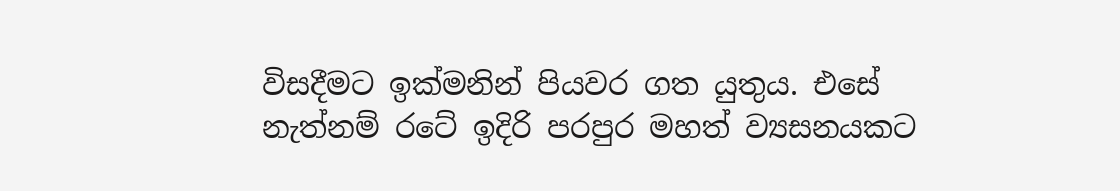විසදීමට ඉක්මනින් පියවර ගත යුතුය. එසේ නැත්නම් රටේ ඉදිරි පරපුර මහත් ව්‍යසනයකට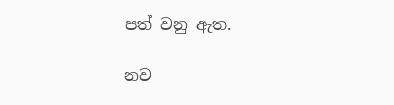පත් වනු ඇත.

නව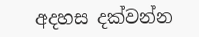අදහස දක්වන්න